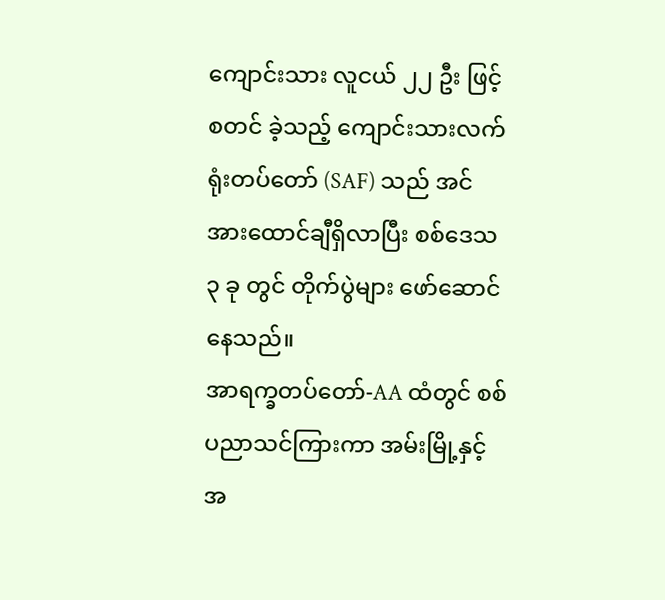ကျောင်းသား လူငယ် ၂၂ ဦး ဖြင့် စတင် ခဲ့သည့် ကျောင်းသားလက်ရုံးတပ်တော် (SAF) သည် အင်အားထောင်ချီရှိလာပြီး စစ်ဒေသ ၃ ခု တွင် တိုက်ပွဲများ ဖော်ဆောင်နေသည်။
အာရက္ခတပ်တော်-AA ထံတွင် စစ်ပညာသင်ကြားကာ အမ်းမြို့နှင့်အ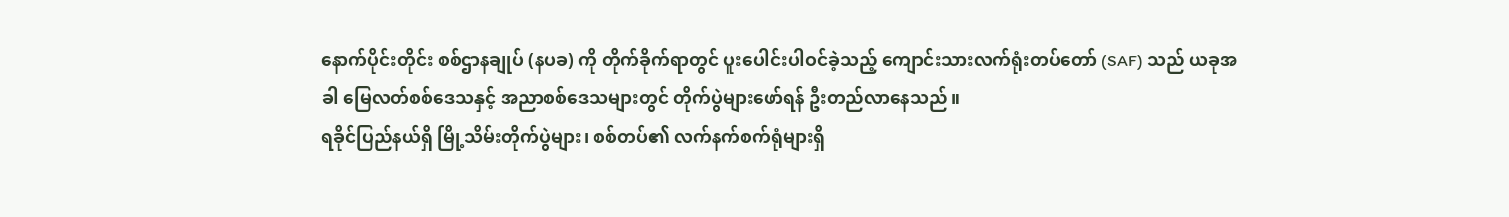နောက်ပိုင်းတိုင်း စစ်ဌာနချုပ် (နပခ) ကို တိုက်ခိုက်ရာတွင် ပူးပေါင်းပါဝင်ခဲ့သည့် ကျောင်းသားလက်ရုံးတပ်တော် (SAF) သည် ယခုအခါ မြေလတ်စစ်ဒေသနှင့် အညာစစ်ဒေသများတွင် တိုက်ပွဲများဖော်ရန် ဦးတည်လာနေသည်။
ရခိုင်ပြည်နယ်ရှိ မြို့သိမ်းတိုက်ပွဲများ၊ စစ်တပ်၏ လက်နက်စက်ရုံများရှိ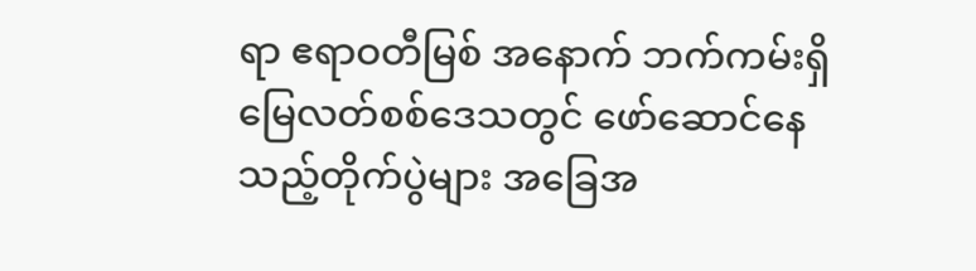ရာ ဧရာဝတီမြစ် အနောက် ဘက်ကမ်းရှိ မြေလတ်စစ်ဒေသတွင် ဖော်ဆောင်နေသည့်တိုက်ပွဲများ အခြေအ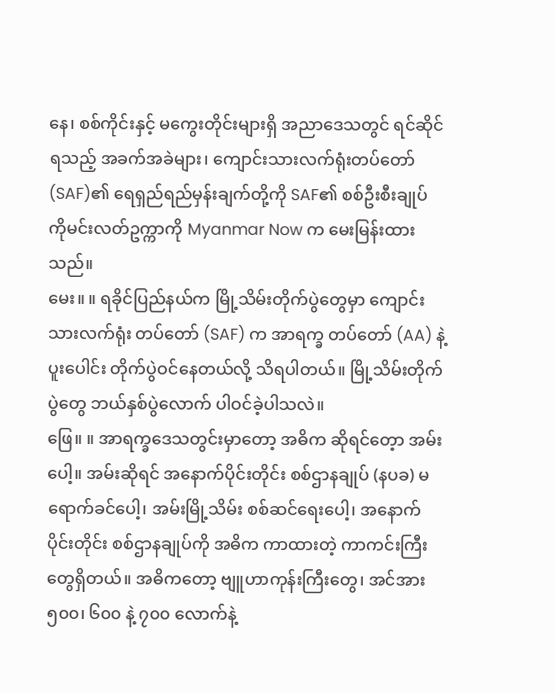နေ၊ စစ်ကိုင်းနှင့် မကွေးတိုင်းများရှိ အညာဒေသတွင် ရင်ဆိုင်ရသည့် အခက်အခဲများ၊ ကျောင်းသားလက်ရုံးတပ်တော် (SAF)၏ ရေရှည်ရည်မှန်းချက်တို့ကို SAF၏ စစ်ဦးစီးချုပ် ကိုမင်းလတ်ဥက္ကာကို Myanmar Now က မေးမြန်းထားသည်။
မေး။ ။ ရခိုင်ပြည်နယ်က မြို့သိမ်းတိုက်ပွဲတွေမှာ ကျောင်းသားလက်ရုံး တပ်တော် (SAF) က အာရက္ခ တပ်တော် (AA) နဲ့ ပူးပေါင်း တိုက်ပွဲဝင်နေတယ်လို့ သိရပါတယ်။ မြို့သိမ်းတိုက်ပွဲတွေ ဘယ်နှစ်ပွဲလောက် ပါဝင်ခဲ့ပါသလဲ။
ဖြေ။ ။ အာရက္ခဒေသတွင်းမှာတော့ အဓိက ဆိုရင်တေ့ာ အမ်းပေါ့။ အမ်းဆိုရင် အနောက်ပိုင်းတိုင်း စစ်ဌာနချုပ် (နပခ) မရောက်ခင်ပေါ့၊ အမ်းမြို့သိမ်း စစ်ဆင်ရေးပေါ့၊ အနောက်ပိုင်းတိုင်း စစ်ဌာနချုပ်ကို အဓိက ကာထားတဲ့ ကာကင်းကြီးတွေရှိတယ်။ အဓိကတော့ ဗျူဟာကုန်းကြီးတွေ၊ အင်အား ၅၀၀၊ ၆၀၀ နဲ့ ၇၀၀ လောက်နဲ့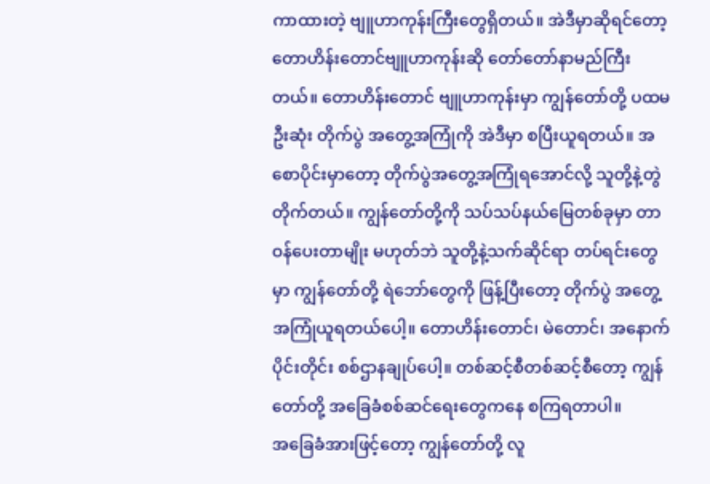ကာထားတဲ့ ဗျူဟာကုန်းကြီးတွေရှိတယ်။ အဲဒီမှာဆိုရင်တော့ တောဟိန်းတောင်ဗျူဟာကုန်းဆို တော်တော်နာမည်ကြီးတယ်။ တောဟိန်းတောင် ဗျူဟာကုန်းမှာ ကျွန်တော်တို့ ပထမဦးဆုံး တိုက်ပွဲ အတွေ့အကြုံကို အဲဒီမှာ စပြီးယူရတယ်။ အစောပိုင်းမှာတော့ တိုက်ပွဲအတွေ့အကြုံရအောင်လို့ သူတို့နဲ့တွဲတိုက်တယ်။ ကျွန်တော်တို့ကို သပ်သပ်နယ်မြေတစ်ခုမှာ တာဝန်ပေးတာမျိုး မဟုတ်ဘဲ သူတို့နဲ့သက်ဆိုင်ရာ တပ်ရင်းတွေမှာ ကျွန်တော်တို့ ရဲဘော်တွေကို ဖြန့်ပြီးတော့ တိုက်ပွဲ အတွေ့အကြုံယူရတယ်ပေါ့။ တောဟိန်းတောင်၊ မဲတောင်၊ အနောက်ပိုင်းတိုင်း စစ်ဌာနချုပ်ပေါ့။ တစ်ဆင့်စီတစ်ဆင့်စီတော့ ကျွန်တော်တို့ အခြေခံစစ်ဆင်ရေးတွေကနေ စကြရတာပါ။
အခြေခံအားဖြင့်တော့ ကျွန်တော်တို့ လူ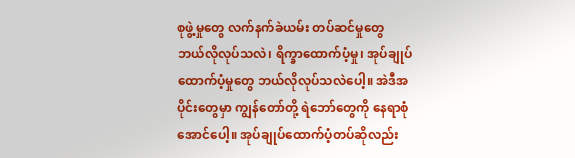စုဖွဲ့မှုတွေ လက်နက်ခဲယမ်း တပ်ဆင်မှုတွေ ဘယ်လိုလုပ်သလဲ၊ ရိက္ခာထောက်ပံ့မှု၊ အုပ်ချုပ်ထောက်ပံ့မှုတွေ ဘယ်လိုလုပ်သလဲပေါ့။ အဲဒီအပိုင်းတွေမှာ ကျွန်တော်တို့ ရဲဘော်တွေကို နေရာစုံအောင်ပေါ့။ အုပ်ချုပ်ထောက်ပံ့တပ်ဆိုလည်း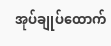အုပ်ချုပ်ထောက်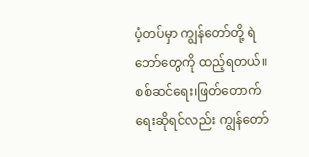ပံ့တပ်မှာ ကျွန်တော်တို့ ရဲဘော်တွေကို ထည့်ရတယ်။ စစ်ဆင်ရေး၊ဖြတ်တောက်ရေးဆိုရင်လည်း ကျွန်တော်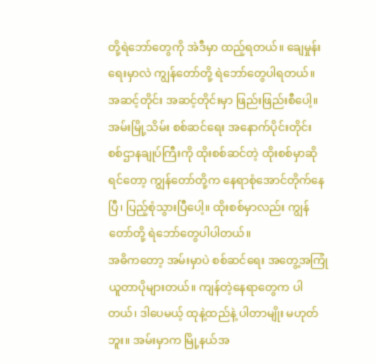တို့ရဲဘော်တွေကို အဲဒီမှာ ထည့်ရတယ်။ ချေမှုန်းရေးမှာလဲ ကျွန်တော်တို့ ရဲဘော်တွေပါရတယ်။ အဆင့်တိုင်း အဆင့်တိုင်းမှာ ဖြည်းဖြည်းစီပေါ့။ အမ်းမြို့သိမ်း စစ်ဆင်ရေး အနောက်ပိုင်းတိုင်း စစ်ဌာနချုပ်ကြီးကို ထိုးစစ်ဆင်တဲ့ ထိုးစစ်မှာဆိုရင်တော့ ကျွန်တော်တို့က နေရာစုံအောင်တိုက်နေပြီ၊ ပြည့်စုံသွားပြီပေါ့။ ထိုးစစ်မှာလည်း ကျွန်တော်တို့ ရဲဘော်တွေပါပါတယ်။
အဓိကတော့ အမ်းမှာပဲ စစ်ဆင်ရေး အတွေ့အကြုံယူတာပိုများတယ်။ ကျန်တဲ့နေရာတွေက ပါတယ်၊ ဒါပေမယ့် ထုနဲ့ထည်နဲ့ ပါတာမျိုး မဟုတ်ဘူး။ အမ်းမှာက မြို့နယ်အ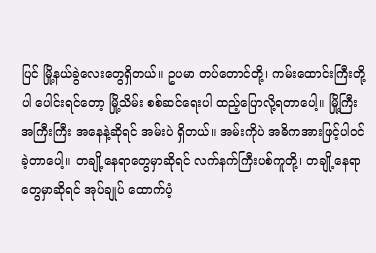ပြင် မြို့နယ်ခွဲလေးတွေရှိတယ်။ ဥပမာ တပ်တောင်တို့၊ ကမ်းထောင်းကြီးတို့ပါ ပေါင်းရင်တော့ မြို့သိမ်း စစ်ဆင်ရေးပါ ထည့်ပြောလို့ရတာပေါ့။ မြို့ကြီး အကြီးကြီး အနေနဲ့ဆိုရင် အမ်းပဲ ရှိတယ်။ အမ်းကိုပဲ အဓိကအားဖြင့်ပါဝင်ခဲ့တာပေါ့။ တချို့နေရာတွေမှာဆိုရင် လက်နက်ကြီးပစ်ကူတို့၊ တချို့နေရာတွေမှာဆိုရင် အုပ်ချုပ် ထောက်ပံ့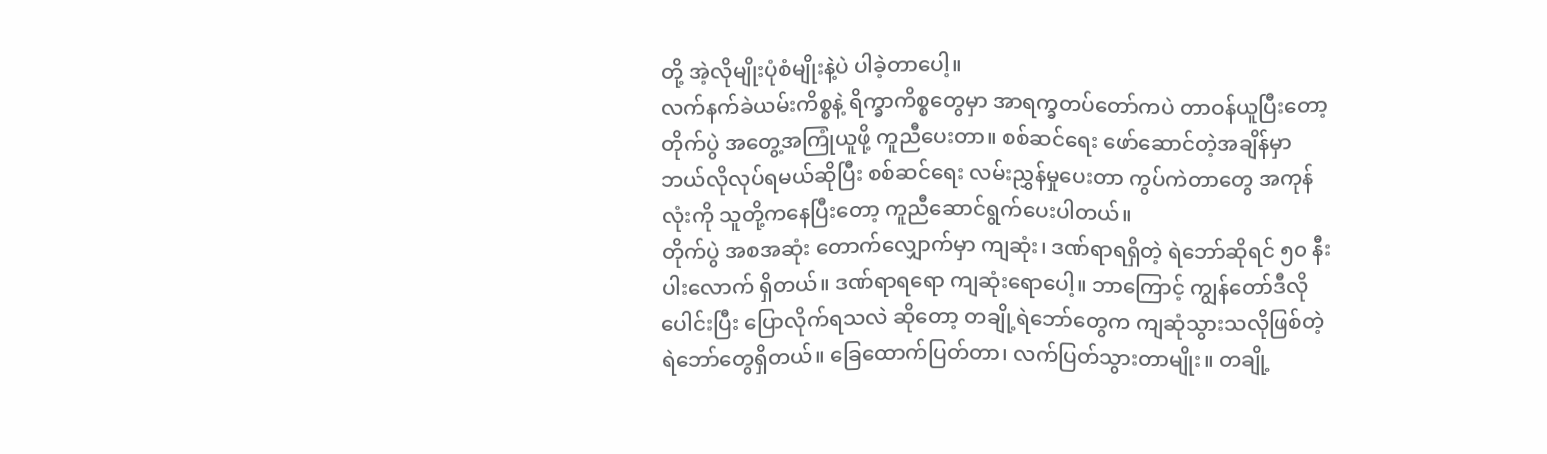တို့ အဲ့လိုမျိုးပုံစံမျိုးနဲ့ပဲ ပါခဲ့တာပေါ့။
လက်နက်ခဲယမ်းကိစ္စနဲ့ ရိက္ခာကိစ္စတွေမှာ အာရက္ခတပ်တော်ကပဲ တာဝန်ယူပြီးတော့ တိုက်ပွဲ အတွေ့အကြုံယူဖို့ ကူညီပေးတာ။ စစ်ဆင်ရေး ဖော်ဆောင်တဲ့အချိန်မှာ ဘယ်လိုလုပ်ရမယ်ဆိုပြီး စစ်ဆင်ရေး လမ်းညွှန်မှုပေးတာ ကွပ်ကဲတာတွေ အကုန်လုံးကို သူတို့ကနေပြီးတော့ ကူညီဆောင်ရွက်ပေးပါတယ်။
တိုက်ပွဲ အစအဆုံး တောက်လျှောက်မှာ ကျဆုံး၊ ဒဏ်ရာရရှိတဲ့ ရဲဘော်ဆိုရင် ၅၀ နီးပါးလောက် ရှိတယ်။ ဒဏ်ရာရရော ကျဆုံးရောပေါ့။ ဘာကြောင့် ကျွန်တော်ဒီလိုပေါင်းပြီး ပြောလိုက်ရသလဲ ဆိုတော့ တချို့ရဲဘော်တွေက ကျဆုံသွားသလိုဖြစ်တဲ့ ရဲဘော်တွေရှိတယ်။ ခြေထောက်ပြတ်တာ၊ လက်ပြတ်သွားတာမျိုး။ တချို့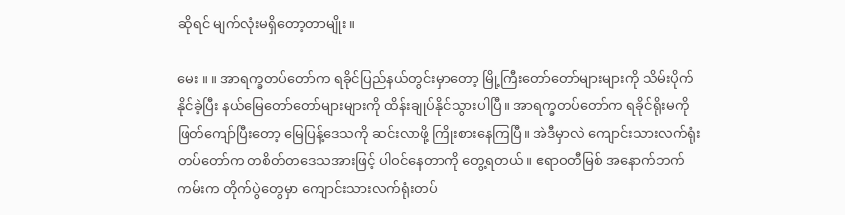ဆိုရင် မျက်လုံးမရှိတော့တာမျိုး။

မေး ။ ။ အာရက္ခတပ်တော်က ရခိုင်ပြည်နယ်တွင်းမှာတော့ မြို့ကြီးတော်တော်များများကို သိမ်းပိုက်နိုင်ခဲ့ပြီး နယ်မြေတော်တော်များများကို ထိန်းချုပ်နိုင်သွားပါပြီ။ အာရက္ခတပ်တော်က ရခိုင်ရိုးမကို ဖြတ်ကျော်ပြီးတော့ မြေပြန့်ဒေသကို ဆင်းလာဖို့ ကြိုးစားနေကြပြီ။ အဲဒီမှာလဲ ကျောင်းသားလက်ရုံးတပ်တော်က တစိတ်တဒေသအားဖြင့် ပါဝင်နေတာကို တွေ့ရတယ်။ ဧရာဝတီမြစ် အနောက်ဘက်ကမ်းက တိုက်ပွဲတွေမှာ ကျောင်းသားလက်ရုံးတပ်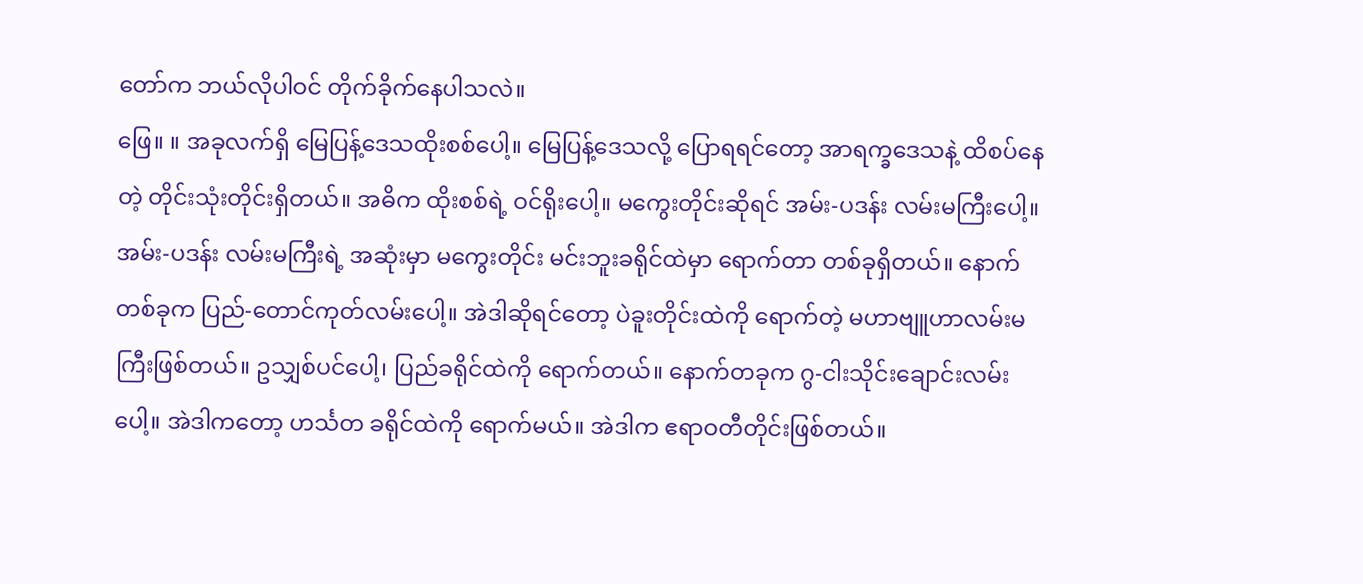တော်က ဘယ်လိုပါဝင် တိုက်ခိုက်နေပါသလဲ။
ဖြေ။ ။ အခုလက်ရှိ မြေပြန့်ဒေသထိုးစစ်ပေါ့။ မြေပြန့်ဒေသလို့ ပြောရရင်တော့ အာရက္ခဒေသနဲ့ ထိစပ်နေတဲ့ တိုင်းသုံးတိုင်းရှိတယ်။ အဓိက ထိုးစစ်ရဲ့ ဝင်ရိုးပေါ့။ မကွေးတိုင်းဆိုရင် အမ်း-ပဒန်း လမ်းမကြီးပေါ့။ အမ်း-ပဒန်း လမ်းမကြီးရဲ့ အဆုံးမှာ မကွေးတိုင်း မင်းဘူးခရိုင်ထဲမှာ ရောက်တာ တစ်ခုရှိတယ်။ နောက်တစ်ခုက ပြည်-တောင်ကုတ်လမ်းပေါ့။ အဲဒါဆိုရင်တော့ ပဲခူးတိုင်းထဲကို ရောက်တဲ့ မဟာဗျူဟာလမ်းမကြီးဖြစ်တယ်။ ဥသျှစ်ပင်ပေါ့၊ ပြည်ခရိုင်ထဲကို ရောက်တယ်။ နောက်တခုက ဂွ-ငါးသိုင်းချောင်းလမ်းပေါ့။ အဲဒါကတော့ ဟင်္သတ ခရိုင်ထဲကို ရောက်မယ်။ အဲဒါက ဧရာဝတီတိုင်းဖြစ်တယ်။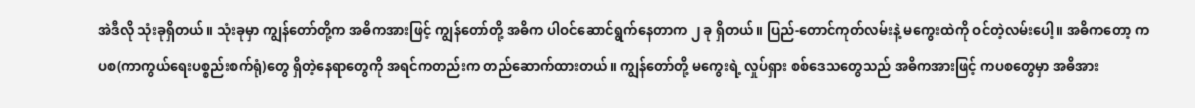အဲဒီလို သုံးခုရှိတယ်။ သုံးခုမှာ ကျွန်တော်တို့က အဓိကအားဖြင့် ကျွန်တော်တို့ အဓိက ပါဝင်ဆောင်ရွက်နေတာက ၂ ခု ရှိတယ်။ ပြည်-တောင်ကုတ်လမ်းနဲ့ မကွေးထဲကို ဝင်တဲ့လမ်းပေါ့။ အဓိကတော့ ကပစ(ကာကွယ်ရေးပစ္စည်းစက်ရုံ)တွေ ရှိတဲ့နေရာတွေကို အရင်ကတည်းက တည်ဆောက်ထားတယ်။ ကျွန်တော်တို့ မကွေးရဲ့ လှုပ်ရှား စစ်ဒေသတွေသည် အဓိကအားဖြင့် ကပစတွေမှာ အဓိအား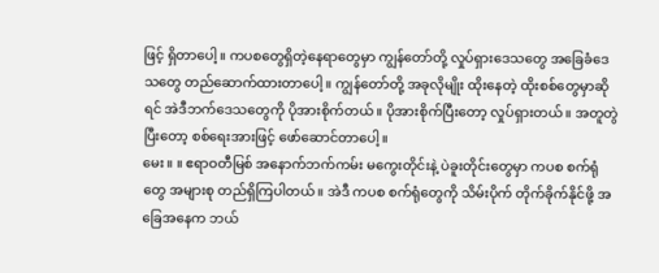ဖြင့် ရှိတာပေါ့။ ကပစတွေရှိတဲ့နေရာတွေမှာ ကျွန်တော်တို့ လှုပ်ရှားဒေသတွေ အခြေခံဒေသတွေ တည်ဆောက်ထားတာပေါ့။ ကျွန်တော်တို့ အခုလိုမျိုး ထိုးနေတဲ့ ထိုးစစ်တွေမှာဆိုရင် အဲဒီဘက်ဒေသတွေကို ပိုအားစိုက်တယ်။ ပိုအားစိုက်ပြီးတော့ လှုပ်ရှားတယ်။ အတူတွဲပြီးတော့ စစ်ရေးအားဖြင့် ဖော်ဆောင်တာပေါ့။
မေး။ ။ ဧရာဝတီမြစ် အနောက်ဘက်ကမ်း မကွေးတိုင်းနဲ့ ပဲခူးတိုင်းတွေမှာ ကပစ စက်ရုံတွေ အများစု တည်ရှိကြပါတယ်။ အဲဒီ ကပစ စက်ရုံတွေကို သိမ်းပိုက် တိုက်ခိုက်နိုင်ဖို့ အခြေအနေက ဘယ်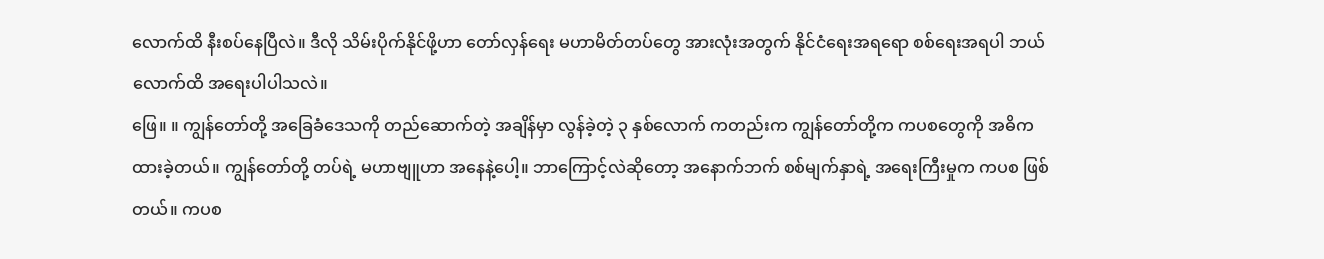လောက်ထိ နီးစပ်နေပြီလဲ။ ဒီလို သိမ်းပိုက်နိုင်ဖို့ဟာ တော်လှန်ရေး မဟာမိတ်တပ်တွေ အားလုံးအတွက် နိုင်ငံရေးအရရော စစ်ရေးအရပါ ဘယ်လောက်ထိ အရေးပါပါသလဲ။
ဖြေ။ ။ ကျွန်တော်တို့ အခြေခံဒေသကို တည်ဆောက်တဲ့ အချိန်မှာ လွန်ခဲ့တဲ့ ၃ နှစ်လောက် ကတည်းက ကျွန်တော်တို့က ကပစတွေကို အဓိကထားခဲ့တယ်။ ကျွန်တော်တို့ တပ်ရဲ့ မဟာဗျူဟာ အနေနဲ့ပေါ့။ ဘာကြောင့်လဲဆိုတော့ အနောက်ဘက် စစ်မျက်နှာရဲ့ အရေးကြီးမှုက ကပစ ဖြစ်တယ်။ ကပစ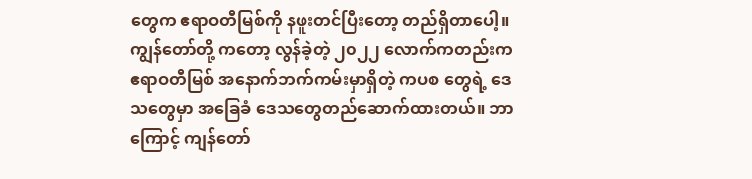တွေက ဧရာဝတီမြစ်ကို နဖူးတင်ပြီးတော့ တည်ရှိတာပေါ့။ ကျွန်တော်တို့ ကတော့ လွန်ခဲ့တဲ့ ၂၀၂၂ လောက်ကတည်းက ဧရာဝတီမြစ် အနောက်ဘက်ကမ်းမှာရှိတဲ့ ကပစ တွေရဲ့ ဒေသတွေမှာ အခြေခံ ဒေသတွေတည်ဆောက်ထားတယ်။ ဘာကြောင့် ကျန်တော်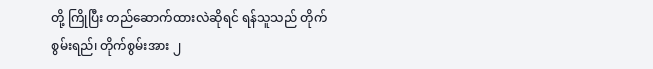တို့ ကြိုပြီး တည်ဆောက်ထားလဲဆိုရင် ရန်သူသည် တိုက်စွမ်းရည်၊ တိုက်စွမ်းအား ၂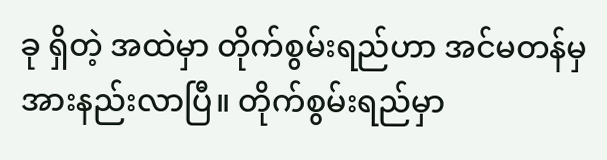ခု ရှိတဲ့ အထဲမှာ တိုက်စွမ်းရည်ဟာ အင်မတန်မှ အားနည်းလာပြီ။ တိုက်စွမ်းရည်မှာ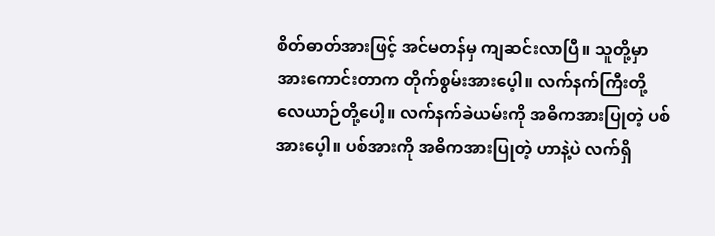စိတ်ဓာတ်အားဖြင့် အင်မတန်မှ ကျဆင်းလာပြီ။ သူတို့မှာ အားကောင်းတာက တိုက်စွမ်းအားပေ့ါ။ လက်နက်ကြီးတို့ လေယာဉ်တို့ပေါ့။ လက်နက်ခဲယမ်းကို အဓိကအားပြုတဲ့ ပစ်အားပေ့ါ။ ပစ်အားကို အဓိကအားပြုတဲ့ ဟာနဲ့ပဲ လက်ရှိ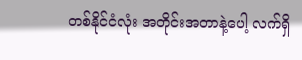တစ်နိုင်ငံလုံး အတိုင်းအတာနဲ့ပေါ့ လက်ရှိ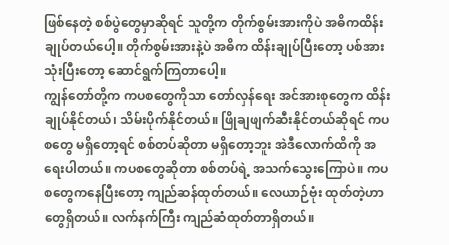ဖြစ်နေတဲ့ စစ်ပွဲတွေမှာဆိုရင် သူတို့က တိုက်စွမ်းအားကိုပဲ အဓိကထိန်းချုပ်တယ်ပေါ့။ တိုက်စွမ်းအားနဲ့ပဲ အဓိက ထိန်းချုပ်ပြီးတော့ ပစ်အားသုံးပြီးတော့ ဆောင်ရွက်ကြတာပေါ့။
ကျွန်တော်တို့က ကပစတွေကိုသာ တော်လှန်ရေး အင်အားစုတွေက ထိန်းချုပ်နိုင်တယ်၊ သိမ်းပိုက်နိုင်တယ်။ ဖြိုချဖျက်ဆီးနိုင်တယ်ဆိုရင် ကပစတွေ မရှိတော့ရင် စစ်တပ်ဆိုတာ မရှိတော့ဘူး အဲဒီလောက်ထိကို အရေးပါတယ်။ ကပစတွေဆိုတာ စစ်တပ်ရဲ့ အသက်သွေးကြောပဲ။ ကပစတွေကနေပြီးတော့ ကျည်ဆန်ထုတ်တယ်။ လေယာဉ်ဗုံး ထုတ်တဲ့ဟာတွေရှိတယ်။ လက်နက်ကြီး ကျည်ဆံထုတ်တာရှိတယ်။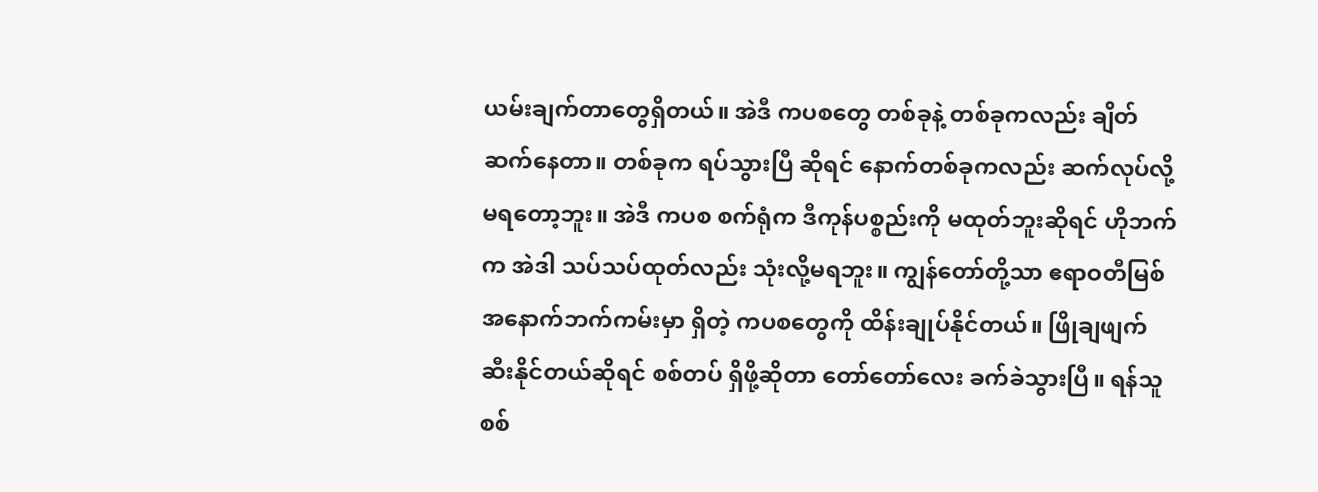ယမ်းချက်တာတွေရှိတယ်။ အဲဒီ ကပစတွေ တစ်ခုနဲ့ တစ်ခုကလည်း ချိတ်ဆက်နေတာ။ တစ်ခုက ရပ်သွားပြီ ဆိုရင် နောက်တစ်ခုကလည်း ဆက်လုပ်လို့မရတော့ဘူး။ အဲဒီ ကပစ စက်ရုံက ဒီကုန်ပစ္စည်းကို မထုတ်ဘူးဆိုရင် ဟိုဘက်က အဲဒါ သပ်သပ်ထုတ်လည်း သုံးလို့မရဘူး။ ကျွန်တော်တို့သာ ဧရာဝတီမြစ် အနောက်ဘက်ကမ်းမှာ ရှိတဲ့ ကပစတွေကို ထိန်းချုပ်နိုင်တယ်။ ဖြိုချဖျက်ဆီးနိုင်တယ်ဆိုရင် စစ်တပ် ရှိဖို့ဆိုတာ တော်တော်လေး ခက်ခဲသွားပြီ။ ရန်သူစစ်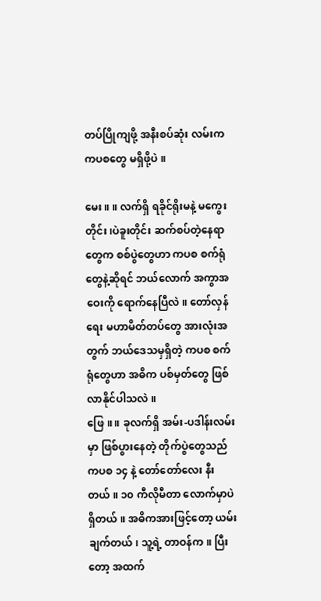တပ်ပြိုကျဖို့ အနီးစပ်ဆုံး လမ်းက ကပစတွေ မရှိဖို့ပဲ။

မေး။ ။ လက်ရှိ ရခိုင်ရိုးမနဲ့ မကွေးတိုင်း၊ပဲခူးတိုင်း ဆက်စပ်တဲ့နေရာတွေက စစ်ပွဲတွေဟာ ကပစ စက်ရုံတွေနဲ့ဆိုရင် ဘယ်လောက် အကွာအဝေးကို ရောက်နေပြီလဲ။ တော်လှန်ရေး မဟာမိတ်တပ်တွေ အားလုံးအတွက် ဘယ်ဒေသမှရှိတဲ့ ကပစ စက်ရုံတွေဟာ အဓိက ပစ်မှတ်တွေ ဖြစ်လာနိုင်ပါသလဲ။
ဖြေ။ ။ ခုလက်ရှိ အမ်း-ပဒါန်းလမ်းမှာ ဖြစ်ပွားနေတဲ့ တိုက်ပွဲတွေသည် ကပစ ၁၄ နဲ့ တော်တော်လေး နီးတယ်။ ၁၀ ကီလိုမီတာ လောက်မှာပဲရှိတယ်။ အဓိကအားဖြင့်တော့ ယမ်းချက်တယ်၊ သူ့ရဲ့ တာဝန်က။ ပြီးတော့ အထက်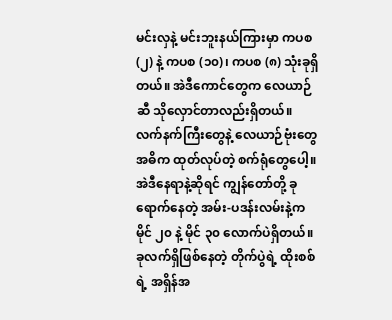မင်းလှနဲ့ မင်းဘူးနယ်ကြားမှာ ကပစ (၂) နဲ့ ကပစ (၁၀)၊ ကပစ (၈) သုံးခုရှိတယ်။ အဲဒီကောင်တွေက လေယာဉ်ဆီ သိုလှောင်တာလည်းရှိတယ်။ လက်နက်ကြီးတွေနဲ့ လေယာဉ်ဗုံးတွေ အဓိက ထုတ်လုပ်တဲ့ စက်ရုံတွေပေါ့။ အဲဒီနေရာနဲ့ဆိုရင် ကျွန်တော်တို့ ခုရောက်နေတဲ့ အမ်း-ပဒန်းလမ်းနဲ့က မိုင် ၂၀ နဲ့ မိုင် ၃၀ လောက်ပဲရှိတယ်။ ခုလက်ရှိဖြစ်နေတဲ့ တိုက်ပွဲရဲ့ ထိုးစစ်ရဲ့ အရှိန်အ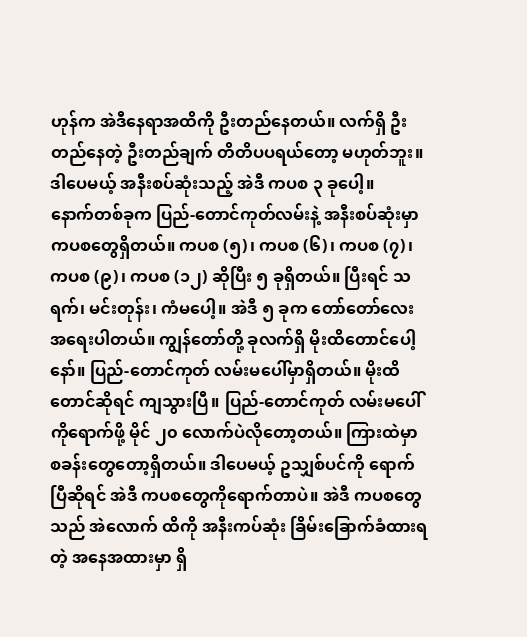ဟုန်က အဲဒီနေရာအထိကို ဦးတည်နေတယ်။ လက်ရှိ ဦးတည်နေတဲ့ ဦးတည်ချက် တိတိပပရယ်တော့ မဟုတ်ဘူး။ ဒါပေမယ့် အနီးစပ်ဆုံးသည့် အဲဒီ ကပစ ၃ ခုပေါ့။
နောက်တစ်ခုက ပြည်-တောင်ကုတ်လမ်းနဲ့ အနီးစပ်ဆုံးမှာ ကပစတွေရှိတယ်။ ကပစ (၅)၊ ကပစ (၆)၊ ကပစ (၇)၊ ကပစ (၉)၊ ကပစ (၁၂) ဆိုပြီး ၅ ခုရှိတယ်။ ပြီးရင် သရက်၊ မင်းတုန်း၊ ကံမပေါ့။ အဲဒီ ၅ ခုက တော်တော်လေး အရေးပါတယ်။ ကျွန်တော်တို့ ခုလက်ရှိ မိုးထိတောင်ပေါ့နော်။ ပြည်-တောင်ကုတ် လမ်းမပေါ်မှာရှိတယ်။ မိုးထိတောင်ဆိုရင် ကျသွားပြီ။ ပြည်-တောင်ကုတ် လမ်းမပေါ်ကိုရောက်ဖို့ မိုင် ၂၀ လောက်ပဲလိုတော့တယ်။ ကြားထဲမှာ စခန်းတွေတော့ရှိတယ်။ ဒါပေမယ့် ဥသျှစ်ပင်ကို ရောက်ပြီဆိုရင် အဲဒီ ကပစတွေကိုရောက်တာပဲ။ အဲဒီ ကပစတွေသည် အဲလောက် ထိကို အနီးကပ်ဆုံး ခြိမ်းခြောက်ခံထားရတဲ့ အနေအထားမှာ ရှိ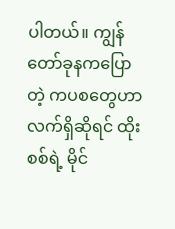ပါတယ်။ ကျွန်တော်ခုနကပြောတဲ့ ကပစတွေဟာ လက်ရှိဆိုရင် ထိုးစစ်ရဲ့ မိုင်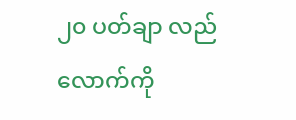၂၀ ပတ်ချာ လည်လောက်ကို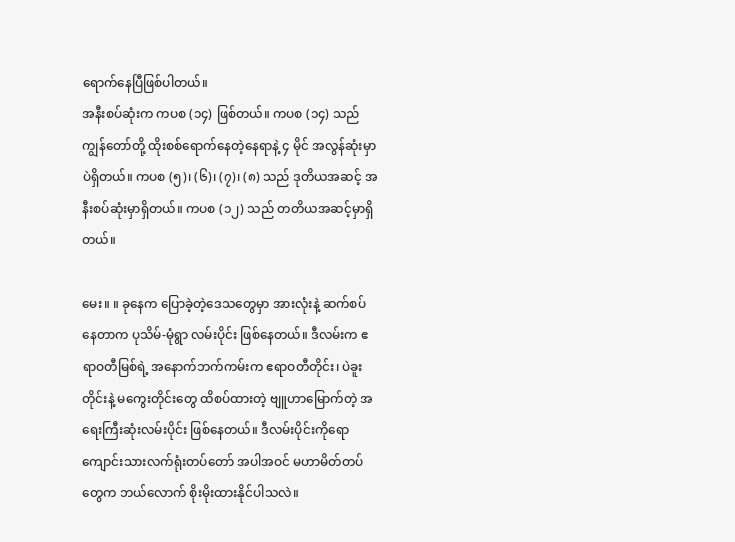ရောက်နေပြီဖြစ်ပါတယ်။
အနီးစပ်ဆုံးက ကပစ (၁၄) ဖြစ်တယ်။ ကပစ (၁၄) သည် ကျွန်တော်တို့ ထိုးစစ်ရောက်နေတဲ့နေရာနဲ့ ၄ မိုင် အလွန်ဆုံးမှာပဲရှိတယ်။ ကပစ (၅)၊ (၆)၊ (၇)၊ (၈) သည် ဒုတိယအဆင့် အနီးစပ်ဆုံးမှာရှိတယ်။ ကပစ (၁၂) သည် တတိယအဆင့်မှာရှိတယ်။

မေး။ ။ ခုနေက ပြောခဲ့တဲ့ဒေသတွေမှာ အားလုံးနဲ့ ဆက်စပ်နေတာက ပုသိမ်-မုံရွာ လမ်းပိုင်း ဖြစ်နေတယ်။ ဒီလမ်းက ဧရာဝတီမြစ်ရဲ့ အနောက်ဘက်ကမ်းက ဧရာဝတီတိုင်း၊ ပဲခူးတိုင်းနဲ့ မကွေးတိုင်းတွေ ထိစပ်ထားတဲ့ ဗျူဟာမြောက်တဲ့ အရေးကြီးဆုံးလမ်းပိုင်း ဖြစ်နေတယ်။ ဒီလမ်းပိုင်းကိုရော ကျောင်းသားလက်ရုံးတပ်တော် အပါအဝင် မဟာမိတ်တပ်တွေက ဘယ်လောက် စိုးမိုးထားနိုင်ပါသလဲ။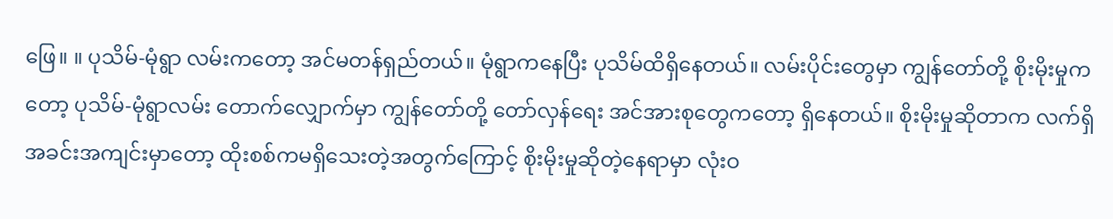ဖြေ။ ။ ပုသိမ်-မုံရွာ လမ်းကတော့ အင်မတန်ရှည်တယ်။ မုံရွာကနေပြီး ပုသိမ်ထိရှိနေတယ်။ လမ်းပိုင်းတွေမှာ ကျွန်တော်တို့ စိုးမိုးမှုကတော့ ပုသိမ်-မုံရွာလမ်း တောက်လျှောက်မှာ ကျွန်တော်တို့ တော်လှန်ရေး အင်အားစုတွေကတော့ ရှိနေတယ်။ စိုးမိုးမှုဆိုတာက လက်ရှိအခင်းအကျင်းမှာတော့ ထိုးစစ်ကမရှိသေးတဲ့အတွက်ကြောင့် စိုးမိုးမှုဆိုတဲ့နေရာမှာ လုံးဝ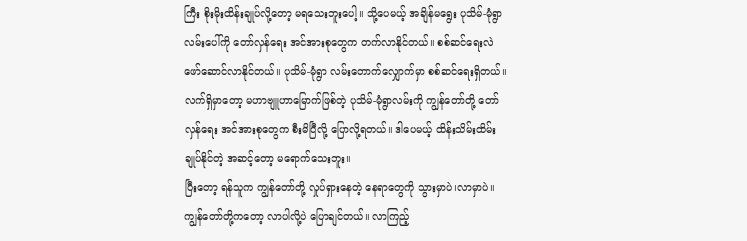ကြီး စိုးမိုးထိန်းချုပ်လို့တော့ မရသေးဘူးပေါ့။ သို့ပေမယ့် အချိန်မရွေး ပုသိမ်-မုံရွာ လမ်းပေါ်ကို တော်လှန်ရေး အင်အားစုတွေက တက်လာနိုင်တယ်။ စစ်ဆင်ရေးလဲ ဖော်ဆောင်လာနိုင်တယ်။ ပုသိမ်-မုံရွာ လမ်းတောက်လျှောက်မှာ စစ်ဆင်ရေးရှိတယ်။ လက်ရှိမှာတော့ မဟာဗျူဟာမြောက်ဖြစ်တဲ့ ပုသိမ်-မုံရွာလမ်းကို ကျွန်တော်တို့ တော်လှန်ရေး အင်အားစုတွေက စီးမိပြီလို့ ပြောလို့ရတယ်။ ဒါပေမယ့် ထိန်းသိမ်းထိမ်းချုပ်နိုင်တဲ့ အဆင့်တော့ မရောက်သေးဘူး။
ပြီးတော့ ရန်သူက ကျွန်တော်တို့ လှုပ်ရှားနေတဲ့ နေရာတွေကို သွားမှာပဲ၊လာမှာပဲ။ ကျွန်တော်တို့ကတော့ လာပါလို့ပဲ ပြောချင်တယ်။ လာကြည့်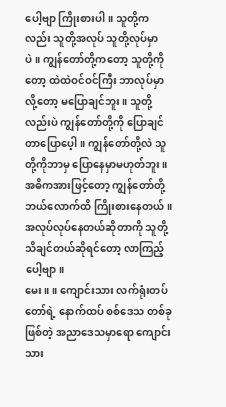ပေါ့ဗျာ ကြိုးစားပါ။ သူတို့ကလည်း သူတို့အလုပ် သူတို့လုပ်မှာပဲ။ ကျွန်တော်တို့ကတော့ သူတို့ကိုတော့ ထဲထဲဝင်ဝင်ကြီး ဘာလုပ်မှာလို့တော့ မပြောချင်ဘူး။ သူတို့လည်းပဲ ကျွန်တော်တို့ကို ပြောချင်တာပြောပေ့ါ။ ကျွန်တော်တို့လဲ သူတို့ကိုဘာမှ ပြောနေမှာမဟုတ်ဘူး။ အဓိကအားဖြင့်တော့ ကျွန်တော်တို့ ဘယ်လောက်ထိ ကြိုးစားနေတယ်။ အလုပ်လုပ်နေတယ်ဆိုတာကို သူတို့သိချင်တယ်ဆိုရင်တော့ လာကြည့်ပေါ့ဗျာ။
မေး။ ။ ကျောင်းသား လက်ရုံးတပ်တော်ရဲ့ နောက်ထပ် စစ်ဒေသ တစ်ခုဖြစ်တဲ့ အညာဒေသမှာရော ကျောင်းသား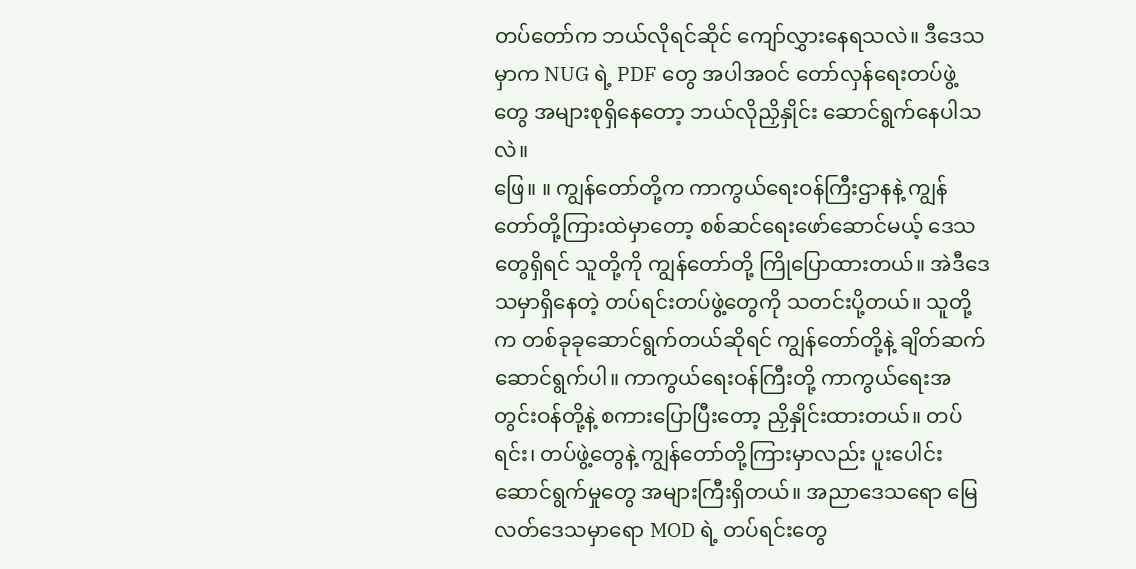တပ်တော်က ဘယ်လိုရင်ဆိုင် ကျော်လွှားနေရသလဲ။ ဒီဒေသမှာက NUG ရဲ့ PDF တွေ အပါအဝင် တော်လှန်ရေးတပ်ဖွဲ့တွေ အများစုရှိနေတော့ ဘယ်လိုညှိနှိုင်း ဆောင်ရွက်နေပါသလဲ။
ဖြေ။ ။ ကျွန်တော်တို့က ကာကွယ်ရေးဝန်ကြီးဌာနနဲ့ ကျွန်တော်တို့ကြားထဲမှာတော့ စစ်ဆင်ရေးဖော်ဆောင်မယ့် ဒေသတွေရှိရင် သူတို့ကို ကျွန်တော်တို့ ကြိုပြောထားတယ်။ အဲဒီဒေသမှာရှိနေတဲ့ တပ်ရင်းတပ်ဖွဲ့တွေကို သတင်းပို့တယ်။ သူတို့က တစ်ခုခုဆောင်ရွက်တယ်ဆိုရင် ကျွန်တော်တို့နဲ့ ချိတ်ဆက်ဆောင်ရွက်ပါ။ ကာကွယ်ရေးဝန်ကြီးတို့ ကာကွယ်ရေးအတွင်းဝန်တို့နဲ့ စကားပြောပြီးတော့ ညှိနှိုင်းထားတယ်။ တပ်ရင်း၊ တပ်ဖွဲ့တွေနဲ့ ကျွန်တော်တို့ကြားမှာလည်း ပူးပေါင်း ဆောင်ရွက်မှုတွေ အများကြီးရှိတယ်။ အညာဒေသရော မြေလတ်ဒေသမှာရော MOD ရဲ့ တပ်ရင်းတွေ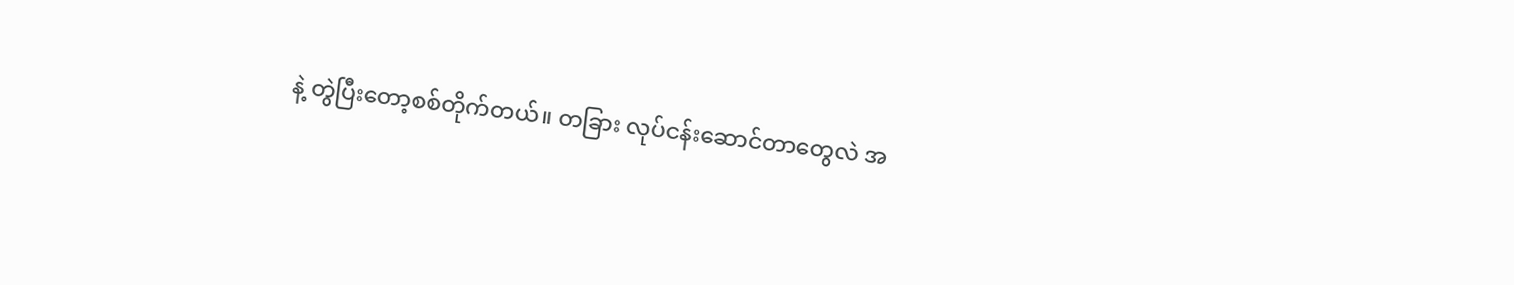နဲ့ တွဲပြီးတော့စစ်တိုက်တယ်။ တခြား လုပ်ငန်းဆောင်တာတွေလဲ အ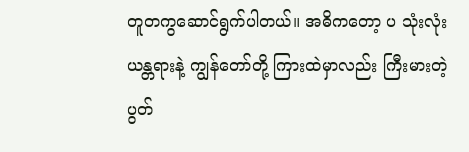တူတကွဆောင်ရွက်ပါတယ်။ အဓိကတော့ ပ သုံးလုံး ယန္တရားနဲ့ ကျွန်တော်တို့ ကြားထဲမှာလည်း ကြီးမားတဲ့ပွတ်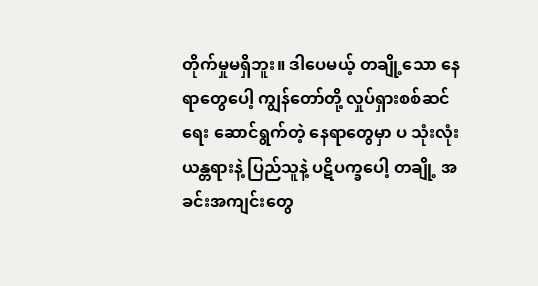တိုက်မှုမရှိဘူး။ ဒါပေမယ့် တချို့သော နေရာတွေပေါ့ ကျွန်တော်တို့ လှုပ်ရှားစစ်ဆင်ရေး ဆောင်ရွက်တဲ့ နေရာတွေမှာ ပ သုံးလုံး ယန္တရားနဲ့ ပြည်သူနဲ့ ပဋိပက္ခပေါ့ တချို့ အခင်းအကျင်းတွေ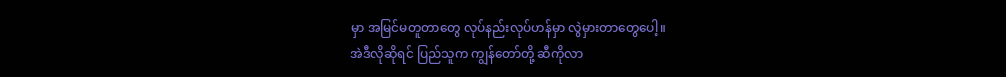မှာ အမြင်မတူတာတွေ လုပ်နည်းလုပ်ဟန်မှာ လွဲမှားတာတွေပေါ့။
အဲဒီလိုဆိုရင် ပြည်သူက ကျွန်တော်တို့ ဆီကိုလာ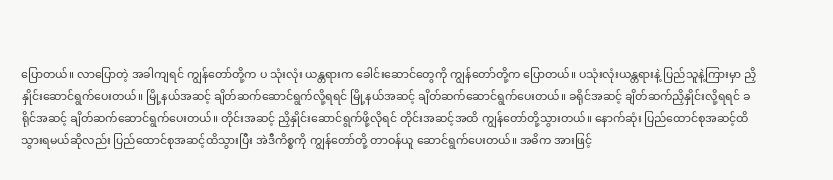ပြောတယ်။ လာပြောတဲ့ အခါကျရင် ကျွန်တော်တို့က ပ သုံးလုံး ယန္တရားက ခေါင်းဆောင်တွေကို ကျွန်တော်တို့က ပြောတယ်။ ပသုံးလုံးယန္တရားနဲ့ ပြည်သူနဲ့ကြားမှာ ညှိနှိုင်းဆောင်ရွက်ပေးတယ်။ မြို့နယ်အဆင့် ချိတ်ဆက်ဆောင်ရွက်လို့ရရင် မြို့နယ်အဆင့် ချိတ်ဆက်ဆောင်ရွက်ပေးတယ်။ ခရိုင်အဆင့် ချိတ်ဆက်ညှိနှိုင်းလို့ရရင် ခရိုင်အဆင့် ချိတ်ဆက်ဆောင်ရွက်ပေးတယ်။ တိုင်းအဆင့် ညှိနှိုင်းဆောင်ရွက်ဖို့လိုရင် တိုင်းအဆင့်အထိ ကျွန်တော်တို့သွားတယ်။ နောက်ဆုံး ပြည်ထောင်စုအဆင့်ထိ သွားရမယ်ဆိုလည်း ပြည်ထောင်စုအဆင့်ထိသွားပြီး အဲဒီကိစ္စကို ကျွန်တော်တို့ တာဝန်ယူ ဆောင်ရွက်ပေးတယ်။ အဓိက အားဖြင့်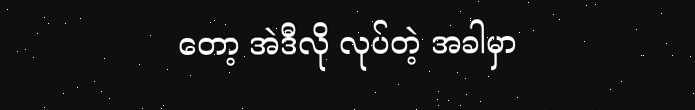တော့ အဲဒီလို လုပ်တဲ့ အခါမှာ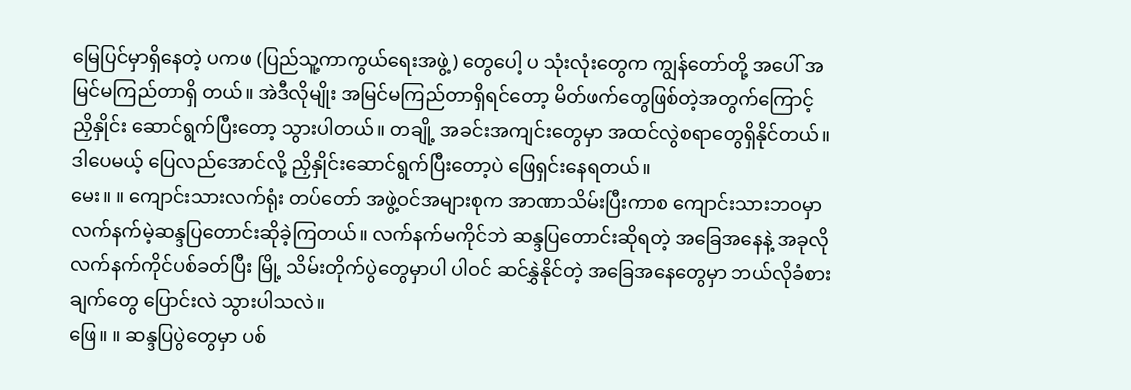မြေပြင်မှာရှိနေတဲ့ ပကဖ (ပြည်သူ့ကာကွယ်ရေးအဖွဲ့) တွေပေါ့ ပ သုံးလုံးတွေက ကျွန်တော်တို့ အပေါ် အမြင်မကြည်တာရှိ တယ်။ အဲဒီလိုမျိုး အမြင်မကြည်တာရှိရင်တော့ မိတ်ဖက်တွေဖြစ်တဲ့အတွက်ကြောင့် ညှိနှိုင်း ဆောင်ရွက်ပြီးတော့ သွားပါတယ်။ တချို့ အခင်းအကျင်းတွေမှာ အထင်လွဲစရာတွေရှိနိုင်တယ်။ ဒါပေမယ့် ပြေလည်အောင်လို့ ညှိနှိုင်းဆောင်ရွက်ပြီးတော့ပဲ ဖြေရှင်းနေရတယ်။
မေး။ ။ ကျောင်းသားလက်ရုံး တပ်တော် အဖွဲ့ဝင်အများစုက အာဏာသိမ်းပြီးကာစ ကျောင်းသားဘဝမှာ လက်နက်မဲ့ဆန္ဒပြတောင်းဆိုခဲ့ကြတယ်။ လက်နက်မကိုင်ဘဲ ဆန္ဒပြတောင်းဆိုရတဲ့ အခြေအနေနဲ့ အခုလို လက်နက်ကိုင်ပစ်ခတ်ပြီး မြို့ သိမ်းတိုက်ပွဲတွေမှာပါ ပါဝင် ဆင်နွှဲနိုင်တဲ့ အခြေအနေတွေမှာ ဘယ်လိုခံစားချက်တွေ ပြောင်းလဲ သွားပါသလဲ။
ဖြေ။ ။ ဆန္ဒပြပွဲတွေမှာ ပစ်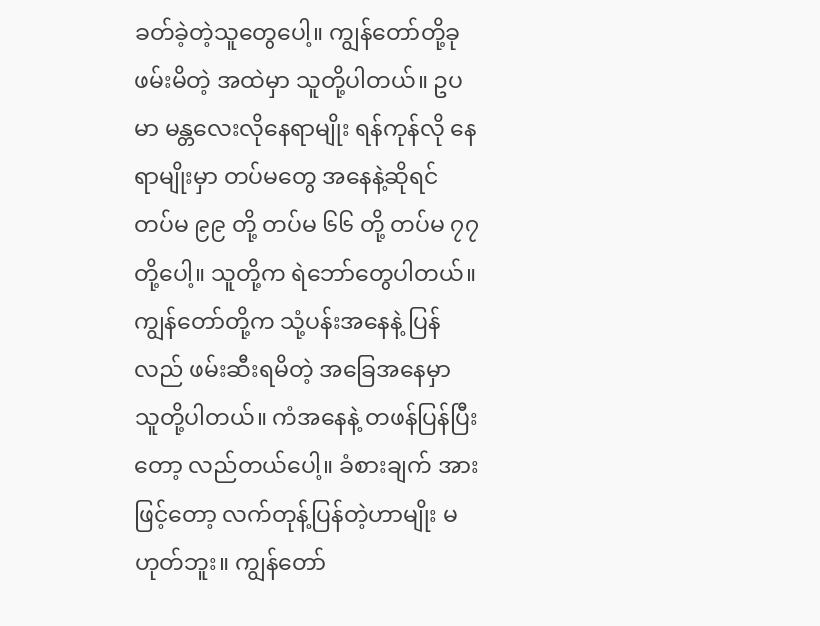ခတ်ခဲ့တဲ့သူတွေပေါ့။ ကျွန်တော်တို့ခု ဖမ်းမိတဲ့ အထဲမှာ သူတို့ပါတယ်။ ဥပမာ မန္တလေးလိုနေရာမျိုး ရန်ကုန်လို နေရာမျိုးမှာ တပ်မတွေ အနေနဲ့ဆိုရင် တပ်မ ၉၉ တို့ တပ်မ ၆၆ တို့ တပ်မ ၇၇ တို့ပေါ့။ သူတို့က ရဲဘော်တွေပါတယ်။ ကျွန်တော်တို့က သုံ့ပန်းအနေနဲ့ ပြန်လည် ဖမ်းဆီးရမိတဲ့ အခြေအနေမှာ သူတို့ပါတယ်။ ကံအနေနဲ့ တဖန်ပြန်ပြီးတော့ လည်တယ်ပေါ့။ ခံစားချက် အားဖြင့်တော့ လက်တုန့်ပြန်တဲ့ဟာမျိုး မဟုတ်ဘူး။ ကျွန်တော်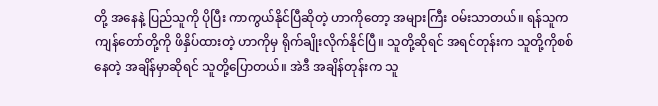တို့ အနေနဲ့ ပြည်သူကို ပိုပြီး ကာကွယ်နိုင်ပြီဆိုတဲ့ ဟာကိုတော့ အများကြီး ဝမ်းသာတယ်။ ရန်သူက ကျန်တော်တို့ကို ဖိနှိပ်ထားတဲ့ ဟာကိုမှ ရိုက်ချိုးလိုက်နိုင်ပြီ။ သူတို့ဆိုရင် အရင်တုန်းက သူတို့ကိုစစ်နေတဲ့ အချိန်မှာဆိုရင် သူတို့ပြောတယ်။ အဲဒီ အချိန်တုန်းက သူ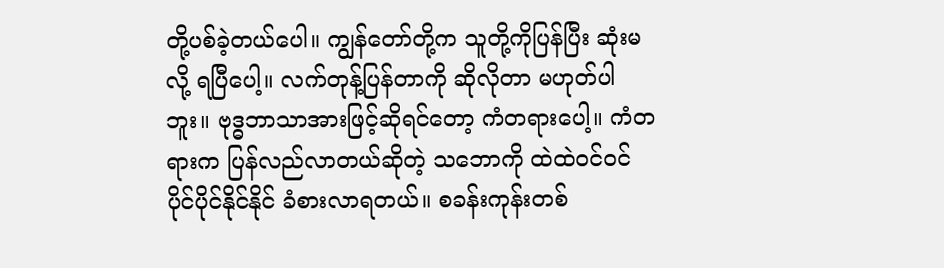တို့ပစ်ခဲ့တယ်ပေါ။ ကျွန်တော်တို့က သူတို့ကိုပြန်ပြီး ဆုံးမလို့ ရပြီပေါ့။ လက်တုန့်ပြန်တာကို ဆိုလိုတာ မဟုတ်ပါဘူး။ ဗုဒ္ဓဘာသာအားဖြင့်ဆိုရင်တော့ ကံတရားပေါ့။ ကံတရားက ပြန်လည်လာတယ်ဆိုတဲ့ သဘောကို ထဲထဲဝင်ဝင်ပိုင်ပိုင်နိုင်နိုင် ခံစားလာရတယ်။ စခန်းကုန်းတစ်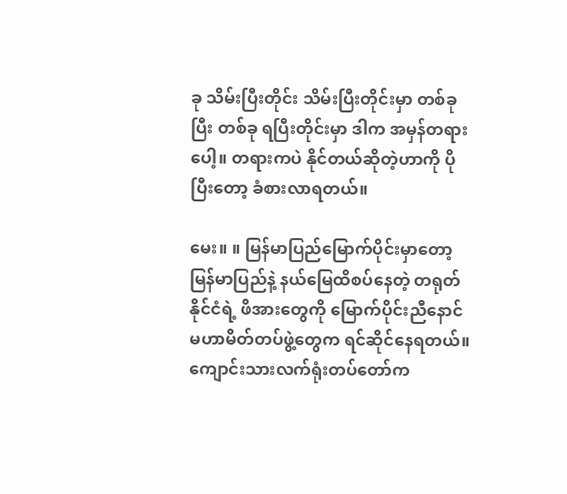ခု သိမ်းပြီးတိုင်း သိမ်းပြီးတိုင်းမှာ တစ်ခုပြီး တစ်ခု ရပြီးတိုင်းမှာ ဒါက အမှန်တရားပေါ့။ တရားကပဲ နိုင်တယ်ဆိုတဲ့ဟာကို ပိုပြီးတော့ ခံစားလာရတယ်။

မေး။ ။ မြန်မာပြည်မြောက်ပိုင်းမှာတော့ မြန်မာပြည်နဲ့ နယ်မြေထိစပ်နေတဲ့ တရုတ်နိုင်ငံရဲ့ ဖိအားတွေကို မြောက်ပိုင်းညီနောင် မဟာမိတ်တပ်ဖွဲ့တွေက ရင်ဆိုင်နေရတယ်။ ကျောင်းသားလက်ရုံးတပ်တော်က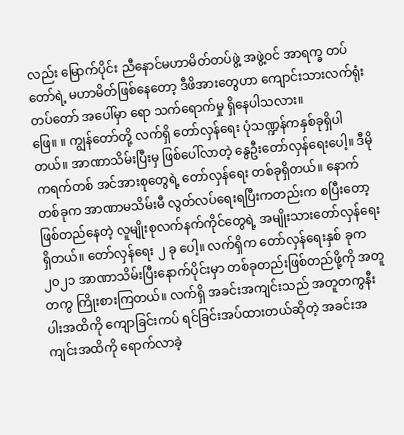လည်း မြောက်ပိုင်း ညီနောင်မဟာမိတ်တပ်ဖွဲ့ အဖွဲ့ဝင် အာရက္ခ တပ်တော်ရဲ့ မဟာမိတ်ဖြစ်နေတော့ ဒီဖိအားတွေဟာ ကျောင်းသားလက်ရုံးတပ်တော် အပေါ်မှာ ရော သက်ရောက်မှု ရှိနေပါသလား။
ဖြေ။ ။ ကျွန်တော်တို့ လက်ရှိ တော်လှန်ရေး ပုံသဏ္ဍန်ကနှစ်ခုရှိပါတယ်။ အာဏာသိမ်းပြီးမှ ဖြစ်ပေါ်လာတဲ့ နွေဦးတော်လှန်ရေးပေါ့။ ဒီမိုကရက်တစ် အင်အားစုတွေရဲ့ တော်လှန်ရေး တစ်ခုရှိတယ်။ နောက်တစ်ခုက အာဏာမသိမ်းမီ လွတ်လပ်ရေးရပြီးကတည်းက စပြီးတော့ ဖြစ်တည်နေတဲ့ လူမျိုးစုလက်နက်ကိုင်တွေရဲ့ အမျိုးသားတော်လှန်ရေးရှိတယ်။ တော်လှန်ရေး ၂ ခု ပေါ့။ လက်ရှိက တော်လှန်ရေးနှစ် ခုက ၂၀၂၁ အာဏာသိမ်းပြီးနောက်ပိုင်းမှာ တစ်ခုတည်းဖြစ်တည်ဖို့ကို အတူတကွ ကြိုးစားကြတယ်။ လက်ရှိ အခင်းအကျင်းသည် အတူတကွနီးပါးအထိကို ကျောခြင်းကပ် ရင်ခြင်းအပ်ထားတယ်ဆိုတဲ့ အခင်းအကျင်းအထိကို ရောက်လာခဲ့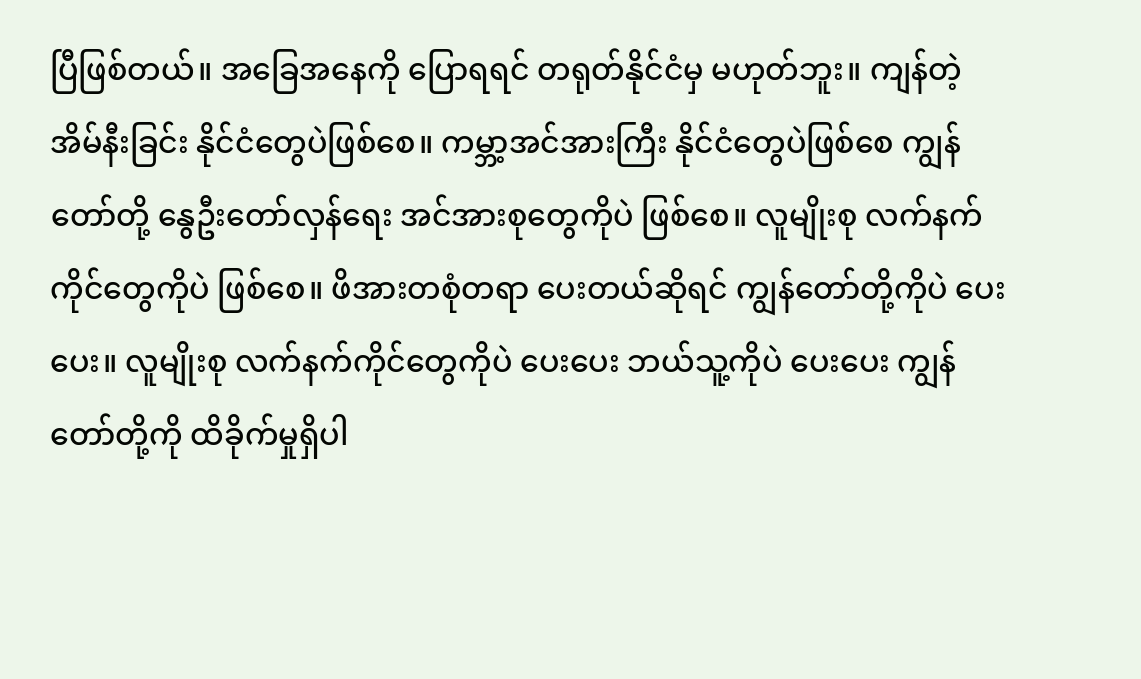ပြီဖြစ်တယ်။ အခြေအနေကို ပြောရရင် တရုတ်နိုင်ငံမှ မဟုတ်ဘူး။ ကျန်တဲ့ အိမ်နီးခြင်း နိုင်ငံတွေပဲဖြစ်စေ။ ကမ္ဘာ့အင်အားကြီး နိုင်ငံတွေပဲဖြစ်စေ ကျွန်တော်တို့ နွေဦးတော်လှန်ရေး အင်အားစုတွေကိုပဲ ဖြစ်စေ။ လူမျိုးစု လက်နက်ကိုင်တွေကိုပဲ ဖြစ်စေ။ ဖိအားတစုံတရာ ပေးတယ်ဆိုရင် ကျွန်တော်တို့ကိုပဲ ပေးပေး။ လူမျိုးစု လက်နက်ကိုင်တွေကိုပဲ ပေးပေး ဘယ်သူ့ကိုပဲ ပေးပေး ကျွန်တော်တို့ကို ထိခိုက်မှုရှိပါ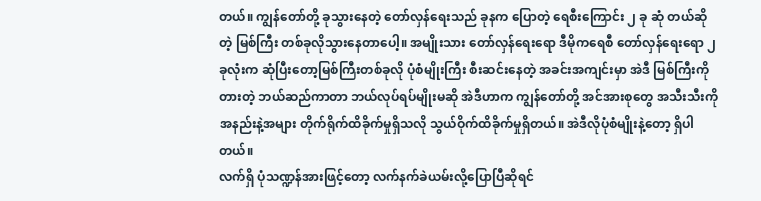တယ်။ ကျွန်တော်တို့ ခုသွားနေတဲ့ တော်လှန်ရေးသည် ခုနက ပြောတဲ့ ရေစီးကြောင်း ၂ ခု ဆုံ တယ်ဆိုတဲ့ မြစ်ကြီး တစ်ခုလိုသွားနေတာပေါ့။ အမျိုးသား တော်လှန်ရေးရော ဒီမိုကရေစီ တော်လှန်ရေးရော ၂ ခုလုံးက ဆုံပြီးတော့မြစ်ကြီးတစ်ခုလို ပုံစံမျိုးကြီး စီးဆင်းနေတဲ့ အခင်းအကျင်းမှာ အဲဒီ မြစ်ကြီးကို တားတဲ့ ဘယ်ဆည်ကာတာ ဘယ်လုပ်ရပ်မျိုးမဆို အဲဒီဟာက ကျွန်တော်တို့ အင်အားစုတွေ အသီးသီးကို အနည်းနဲ့အများ တိုက်ရိုက်ထိခိုက်မှုရှိသလို သွယ်ဝိုက်ထိခိုက်မှုရှိတယ်။ အဲဒီလိုပုံစံမျိုးနဲ့တော့ ရှိပါတယ်။
လက်ရှိ ပုံသဏ္ဍန်အားဖြင့်တော့ လက်နက်ခဲယမ်းလို့ပြောပြီဆိုရင်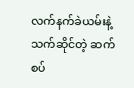လက်နက်ခဲယမ်းနဲ့ သက်ဆိုင်တဲ့ ဆက်စပ်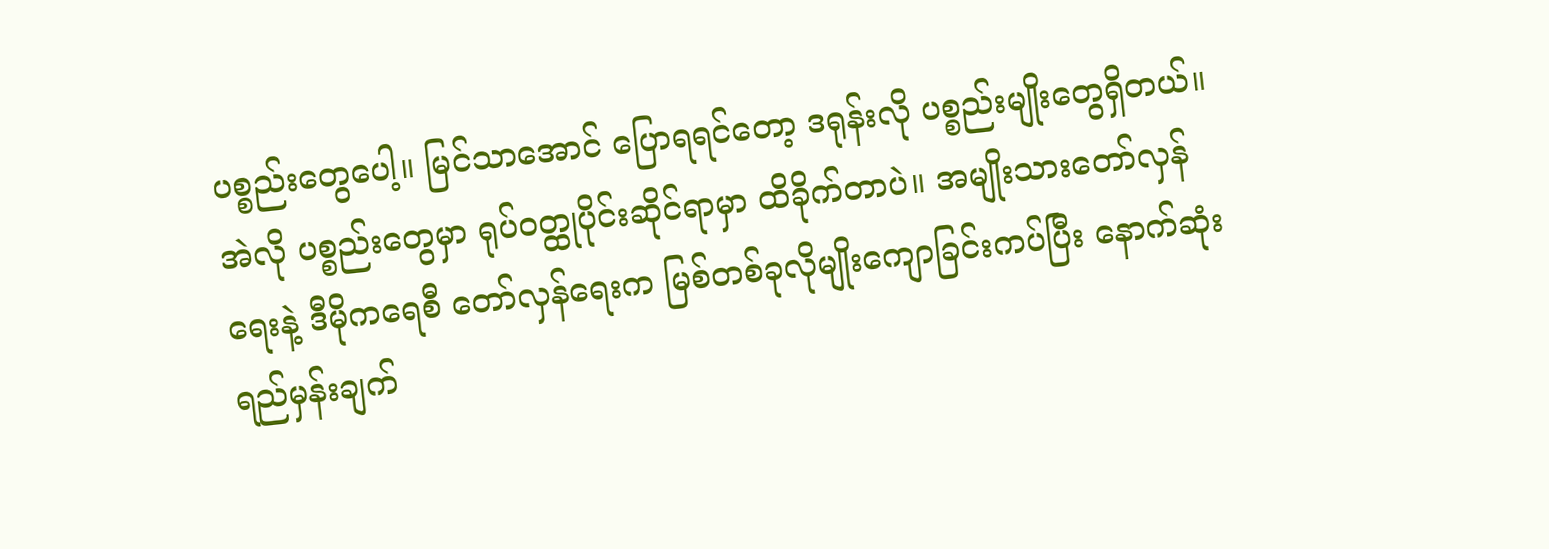ပစ္စည်းတွေပေါ့။ မြင်သာအောင် ပြောရရင်တော့ ဒရုန်းလို ပစ္စည်းမျိုးတွေရှိတယ်။ အဲလို ပစ္စည်းတွေမှာ ရုပ်ဝတ္ထုပိုင်းဆိုင်ရာမှာ ထိခိုက်တာပဲ။ အမျိုးသားတော်လှန်ရေးနဲ့ ဒီမိုကရေစီ တော်လှန်ရေးက မြစ်တစ်ခုလိုမျိုးကျောခြင်းကပ်ပြီး နောက်ဆုံး ရည်မှန်းချက်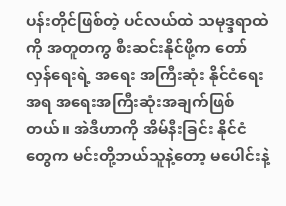ပန်းတိုင်ဖြစ်တဲ့ ပင်လယ်ထဲ သမုဒ္ဒရာထဲကို အတူတကွ စီးဆင်းနိုင်ဖို့က တော်လှန်ရေးရဲ့ အရေး အကြီးဆုံး နိုင်ငံရေးအရ အရေးအကြီးဆုံးအချက်ဖြစ်တယ်။ အဲဒီဟာကို အိမ်နီးခြင်း နိုင်ငံတွေက မင်းတို့ဘယ်သူနဲ့တော့ မပေါင်းနဲ့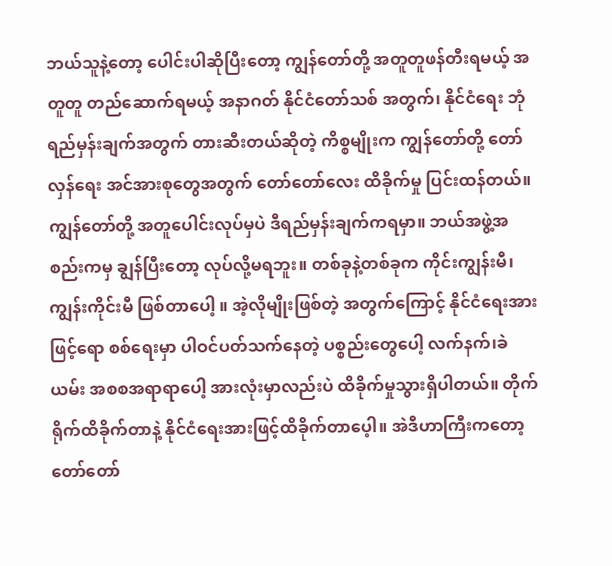ဘယ်သူနဲ့တော့ ပေါင်းပါဆိုပြီးတော့ ကျွန်တော်တို့ အတူတူဖန်တီးရမယ့် အတူတူ တည်ဆောက်ရမယ့် အနာဂတ် နိုင်ငံတော်သစ် အတွက်၊ နိုင်ငံရေး ဘုံရည်မှန်းချက်အတွက် တားဆီးတယ်ဆိုတဲ့ ကိစ္စမျိုးက ကျွန်တော်တို့ တော်လှန်ရေး အင်အားစုတွေအတွက် တော်တော်လေး ထိခိုက်မှု ပြင်းထန်တယ်။ ကျွန်တော်တို့ အတူပေါင်းလုပ်မှပဲ ဒီရည်မှန်းချက်ကရမှာ။ ဘယ်အဖွဲ့အစည်းကမှ ချွန်ပြီးတော့ လုပ်လို့မရဘူး။ တစ်ခုနဲ့တစ်ခုက ကိုင်းကျွန်းမီ၊ ကျွန်းကိုင်းမီ ဖြစ်တာပေါ့ ။ အဲ့လိုမျိုးဖြစ်တဲ့ အတွက်ကြောင့် နိုင်ငံရေးအားဖြင့်ရော စစ်ရေးမှာ ပါဝင်ပတ်သက်နေတဲ့ ပစ္စည်းတွေပေါ့ လက်နက်၊ခဲယမ်း အစစအရာရာပေါ့ အားလုံးမှာလည်းပဲ ထိခိုက်မှုသွားရှိပါတယ်။ တိုက်ရိုက်ထိခိုက်တာနဲ့ နိုင်ငံရေးအားဖြင့်ထိခိုက်တာပေ့ါ။ အဲဒီဟာကြီးကတော့ တော်တော်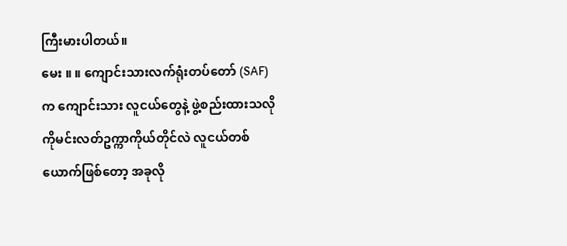ကြီးမားပါတယ်။
မေး ။ ။ ကျောင်းသားလက်ရုံးတပ်တော် (SAF) က ကျောင်းသား လူငယ်တွေနဲ့ ဖွဲ့စည်းထားသလို ကိုမင်းလတ်ဥက္ကာကိုယ်တိုင်လဲ လူငယ်တစ်ယောက်ဖြစ်တော့ အခုလို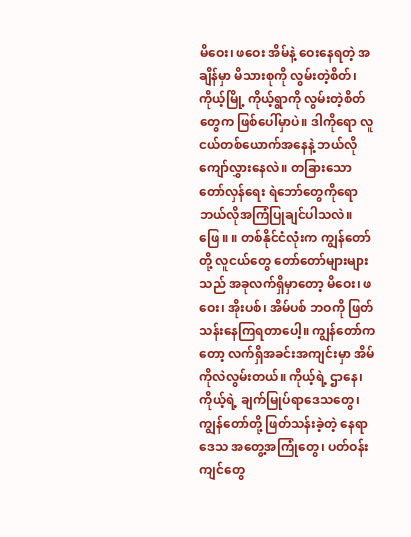မိဝေး၊ ဖဝေး အိမ်နဲ့ ဝေးနေရတဲ့ အချိန်မှာ မိသားစုကို လွမ်းတဲ့စိတ်၊ ကိုယ့်မြို့ ကိုယ့်ရွာကို လွမ်းတဲ့စိတ်တွေက ဖြစ်ပေါ်မှာပဲ။ ဒါကိုရော လူငယ်တစ်ယောက်အနေနဲ့ ဘယ်လို ကျော်လွှားနေလဲ။ တခြားသော တော်လှန်ရေး ရဲဘော်တွေကိုရော ဘယ်လိုအကြံပြုချင်ပါသလဲ။
ဖြေ ။ ။ တစ်နိုင်ငံလုံးက ကျွန်တော်တို့ လူငယ်တွေ တော်တော်များများသည် အခုလက်ရှိမှာတော့ မိဝေး၊ ဖဝေး၊ အိုးပစ်၊ အိမ်ပစ် ဘဝကို ဖြတ်သန်းနေကြရတာပေါ့။ ကျွန်တော်ကတော့ လက်ရှိအခင်းအကျင်းမှာ အိမ်ကိုလဲလွမ်းတယ်။ ကိုယ့်ရဲ့ ဌာနေ၊ ကိုယ့်ရဲ့ ချက်မြုပ်ရာဒေသတွေ၊ ကျွန်တော်တို့ ဖြတ်သန်းခဲ့တဲ့ နေရာဒေသ အတွေ့အကြုံတွေ၊ ပတ်ဝန်းကျင်တွေ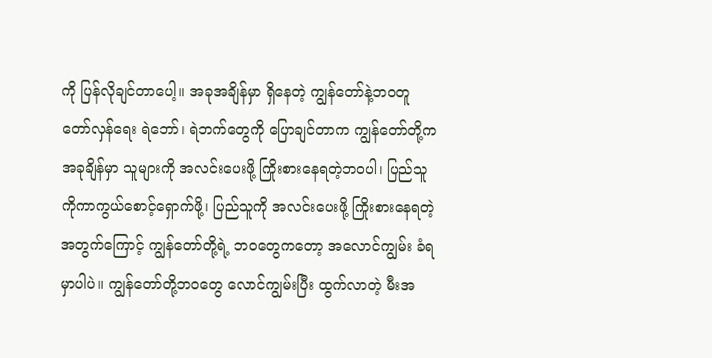ကို ပြန်လိုချင်တာပေါ့။ အခုအချိန်မှာ ရှိနေတဲ့ ကျွန်တော်နဲ့ဘဝတူ တော်လှန်ရေး ရဲဘော်၊ ရဲဘက်တွေကို ပြောချင်တာက ကျွန်တော်တို့က အခုချိန်မှာ သူများကို အလင်းပေးဖို့ ကြိုးစားနေရတဲ့ဘဝပါ၊ ပြည်သူကိုကာကွယ်စောင့်ရှောက်ဖို့၊ ပြည်သူကို အလင်းပေးဖို့ ကြိုးစားနေရတဲ့ အတွက်ကြောင့် ကျွန်တော်တို့ရဲ့ ဘဝတွေကတော့ အလောင်ကျွမ်း ခံရမှာပါပဲ။ ကျွန်တော်တို့ဘဝတွေ လောင်ကျွမ်းပြီး ထွက်လာတဲ့ မီးအ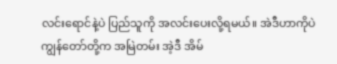လင်းရောင်နဲ့ပဲ ပြည်သူကို အလင်းပေးလို့ရမယ်။ အဲဒီဟာကိုပဲ ကျွန်တော်တို့က အမြဲတမ်း အဲ့ဒီ အိမ်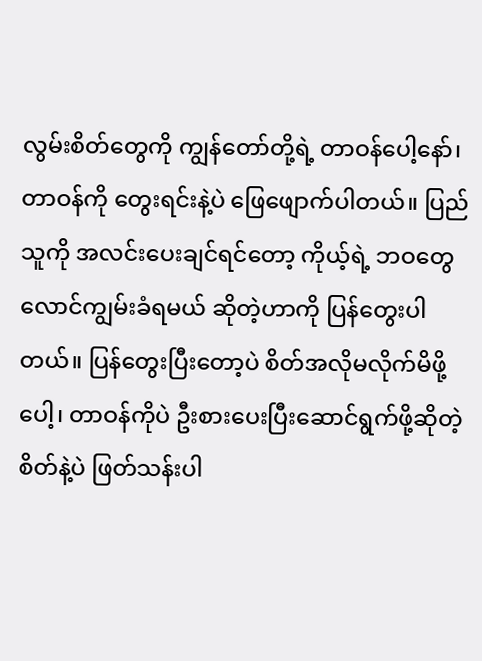လွမ်းစိတ်တွေကို ကျွန်တော်တို့ရဲ့ တာဝန်ပေါ့နော်၊ တာဝန်ကို တွေးရင်းနဲ့ပဲ ဖြေဖျောက်ပါတယ်။ ပြည်သူကို အလင်းပေးချင်ရင်တော့ ကိုယ့်ရဲ့ ဘဝတွေ လောင်ကျွမ်းခံရမယ် ဆိုတဲ့ဟာကို ပြန်တွေးပါတယ်။ ပြန်တွေးပြီးတော့ပဲ စိတ်အလိုမလိုက်မိဖို့ပေါ့၊ တာဝန်ကိုပဲ ဦးစားပေးပြီးဆောင်ရွက်ဖို့ဆိုတဲ့ စိတ်နဲ့ပဲ ဖြတ်သန်းပါ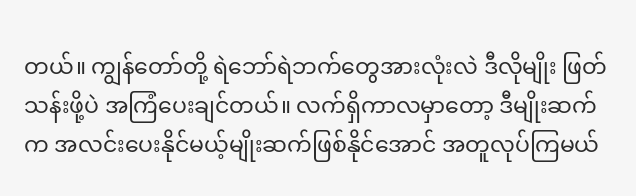တယ်။ ကျွန်တော်တို့ ရဲဘော်ရဲဘက်တွေအားလုံးလဲ ဒီလိုမျိုး ဖြတ်သန်းဖို့ပဲ အကြံပေးချင်တယ်။ လက်ရှိကာလမှာတော့ ဒီမျိုးဆက်က အလင်းပေးနိုင်မယ့်မျိုးဆက်ဖြစ်နိုင်အောင် အတူလုပ်ကြမယ်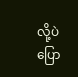လို့ပဲ ပြော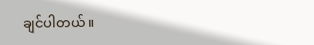ချင်ပါတယ်။